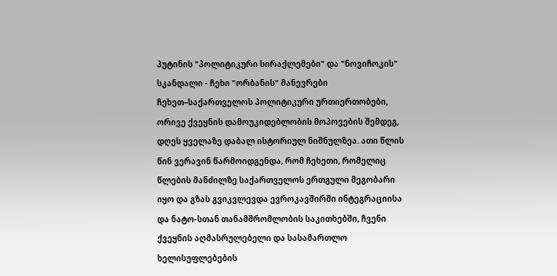პუტინის "პოლიტიკური სირაქლემები" და "ნოვიჩოკის" სკანდალი - ჩეხი "ორბანის" მანევრები
ჩეხეთ–საქართველოს პოლიტიკური ურთიერთობები, ორივე ქვეყნის დამოუკიდებლობის მოპოვების შემდეგ, დღეს ყველაზე დაბალ ისტორიულ ნიშნულზეა. ათი წლის წინ ვერავინ წარმოიდგენდა, რომ ჩეხეთი, რომელიც წლების მანძილზე საქართველოს ერთგული მეგობარი იყო და გზას გვიკვლევდა ევროკავშირში ინტეგრაციისა და ნატო-სთან თანამშრომლობის საკითხებში, ჩვენი ქვეყნის აღმასრულებელი და სასამართლო ხელისუფლებების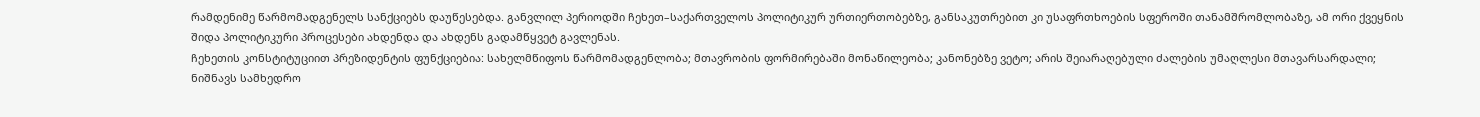რამდენიმე წარმომადგენელს სანქციებს დაუწესებდა. განვლილ პერიოდში ჩეხეთ–საქართველოს პოლიტიკურ ურთიერთობებზე, განსაკუთრებით კი უსაფრთხოების სფეროში თანამშრომლობაზე, ამ ორი ქვეყნის შიდა პოლიტიკური პროცესები ახდენდა და ახდენს გადამწყვეტ გავლენას.
ჩეხეთის კონსტიტუციით პრეზიდენტის ფუნქციებია: სახელმწიფოს წარმომადგენლობა; მთავრობის ფორმირებაში მონაწილეობა; კანონებზე ვეტო; არის შეიარაღებული ძალების უმაღლესი მთავარსარდალი; ნიშნავს სამხედრო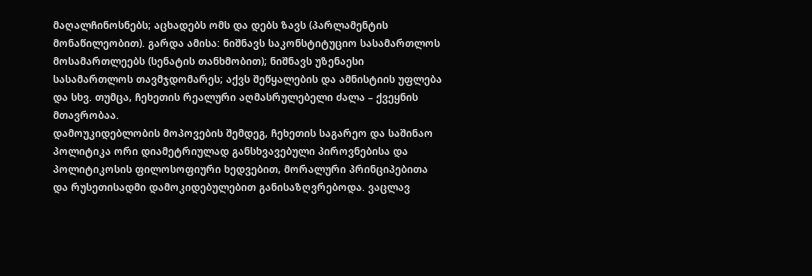მაღალჩინოსნებს; აცხადებს ომს და დებს ზავს (პარლამენტის მონაწილეობით). გარდა ამისა: ნიშნავს საკონსტიტუციო სასამართლოს მოსამართლეებს (სენატის თანხმობით); ნიშნავს უზენაესი სასამართლოს თავმჯდომარეს; აქვს შეწყალების და ამნისტიის უფლება და სხვ. თუმცა, ჩეხეთის რეალური აღმასრულებელი ძალა – ქვეყნის მთავრობაა.
დამოუკიდებლობის მოპოვების შემდეგ, ჩეხეთის საგარეო და საშინაო პოლიტიკა ორი დიამეტრიულად განსხვავებული პიროვნებისა და პოლიტიკოსის ფილოსოფიური ხედვებით, მორალური პრინციპებითა და რუსეთისადმი დამოკიდებულებით განისაზღვრებოდა. ვაცლავ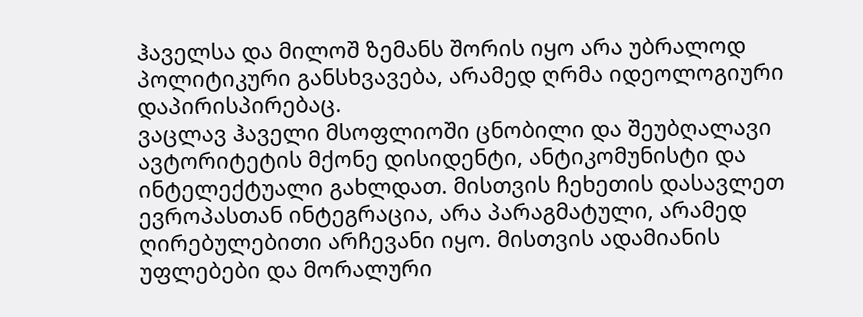ჰაველსა და მილოშ ზემანს შორის იყო არა უბრალოდ პოლიტიკური განსხვავება, არამედ ღრმა იდეოლოგიური დაპირისპირებაც.
ვაცლავ ჰაველი მსოფლიოში ცნობილი და შეუბღალავი ავტორიტეტის მქონე დისიდენტი, ანტიკომუნისტი და ინტელექტუალი გახლდათ. მისთვის ჩეხეთის დასავლეთ ევროპასთან ინტეგრაცია, არა პარაგმატული, არამედ ღირებულებითი არჩევანი იყო. მისთვის ადამიანის უფლებები და მორალური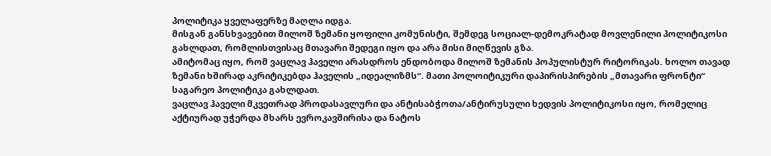პოლიტიკა ყველაფერზე მაღლა იდგა.
მისგან განსხვავებით მილოშ ზემანი ყოფილი კომუნისტი, შემდეგ სოციალ-დემოკრატად მოვლენილი პოლიტიკოსი გახლდათ, რომლისთვისაც მთავარი შედეგი იყო და არა მისი მიღწევის გზა.
ამიტომაც იყო, რომ ვაცლავ ჰაველი არასდროს ენდობოდა მილოშ ზემანის პოპულისტურ რიტორიკას. ხოლო თავად ზემანი ხშირად აკრიტიკებდა ჰაველის „იდეალიზმს“. მათი პოლოიტიკური დაპირისპირების „მთავარი ფრონტი“ საგარეო პოლიტიკა გახლდათ.
ვაცლავ ჰაველი მკვეთრად პროდასავლური და ანტისაბჭოთა/ანტირუსული ხედვის პოლიტიკოსი იყო, რომელიც აქტიურად უჭერდა მხარს ევროკავშირისა და ნატოს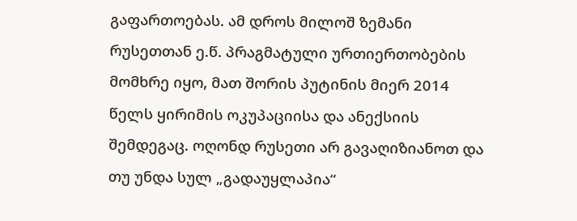გაფართოებას. ამ დროს მილოშ ზემანი რუსეთთან ე.წ. პრაგმატული ურთიერთობების მომხრე იყო, მათ შორის პუტინის მიერ 2014 წელს ყირიმის ოკუპაციისა და ანექსიის შემდეგაც. ოღონდ რუსეთი არ გავაღიზიანოთ და თუ უნდა სულ „გადაუყლაპია“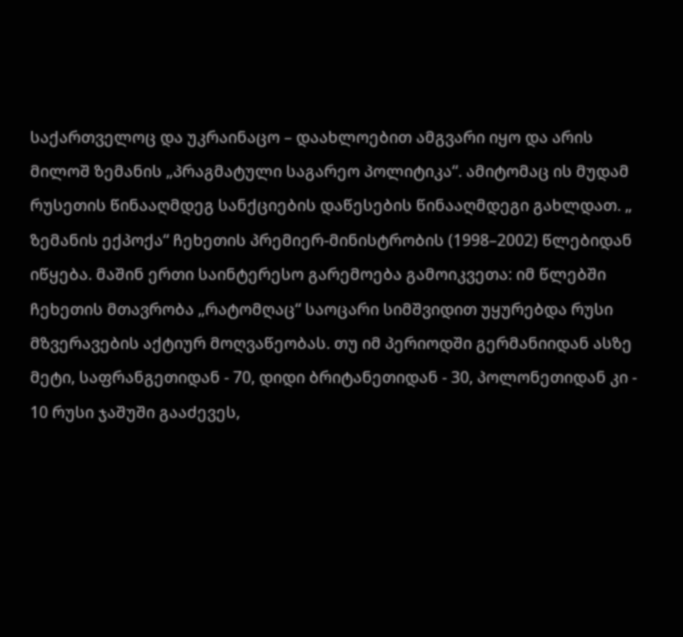საქართველოც და უკრაინაცო – დაახლოებით ამგვარი იყო და არის მილოშ ზემანის „პრაგმატული საგარეო პოლიტიკა“. ამიტომაც ის მუდამ რუსეთის წინააღმდეგ სანქციების დაწესების წინააღმდეგი გახლდათ. „
ზემანის ექპოქა“ ჩეხეთის პრემიერ-მინისტრობის (1998–2002) წლებიდან იწყება. მაშინ ერთი საინტერესო გარემოება გამოიკვეთა: იმ წლებში ჩეხეთის მთავრობა „რატომღაც“ საოცარი სიმშვიდით უყურებდა რუსი მზვერავების აქტიურ მოღვაწეობას. თუ იმ პერიოდში გერმანიიდან ასზე მეტი, საფრანგეთიდან - 70, დიდი ბრიტანეთიდან - 30, პოლონეთიდან კი - 10 რუსი ჯაშუში გააძევეს,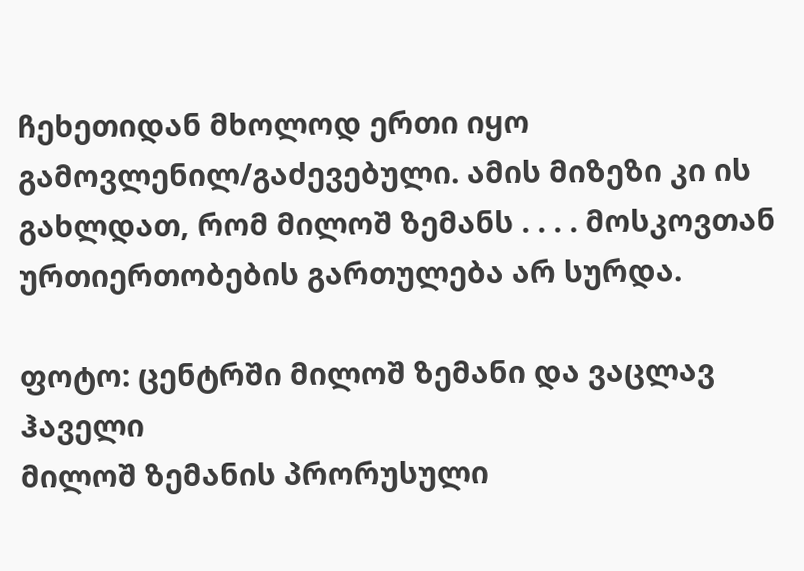ჩეხეთიდან მხოლოდ ერთი იყო გამოვლენილ/გაძევებული. ამის მიზეზი კი ის გახლდათ, რომ მილოშ ზემანს . . . . მოსკოვთან ურთიერთობების გართულება არ სურდა.

ფოტო: ცენტრში მილოშ ზემანი და ვაცლავ ჰაველი
მილოშ ზემანის პრორუსული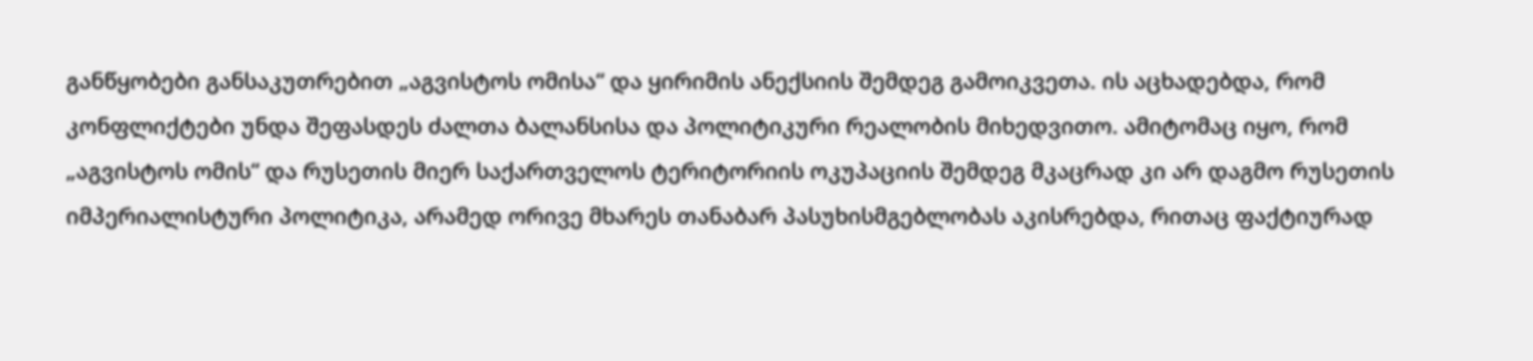განწყობები განსაკუთრებით „აგვისტოს ომისა“ და ყირიმის ანექსიის შემდეგ გამოიკვეთა. ის აცხადებდა, რომ კონფლიქტები უნდა შეფასდეს ძალთა ბალანსისა და პოლიტიკური რეალობის მიხედვითო. ამიტომაც იყო, რომ „აგვისტოს ომის“ და რუსეთის მიერ საქართველოს ტერიტორიის ოკუპაციის შემდეგ მკაცრად კი არ დაგმო რუსეთის იმპერიალისტური პოლიტიკა, არამედ ორივე მხარეს თანაბარ პასუხისმგებლობას აკისრებდა, რითაც ფაქტიურად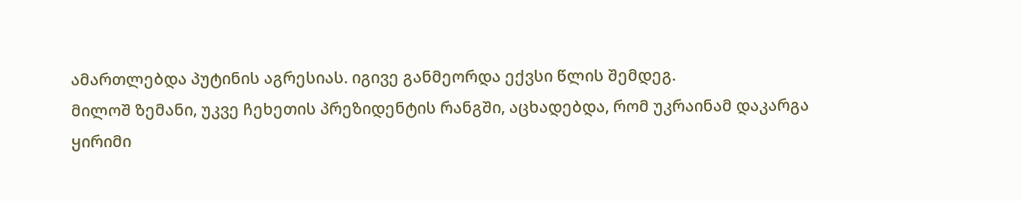ამართლებდა პუტინის აგრესიას. იგივე განმეორდა ექვსი წლის შემდეგ.
მილოშ ზემანი, უკვე ჩეხეთის პრეზიდენტის რანგში, აცხადებდა, რომ უკრაინამ დაკარგა ყირიმი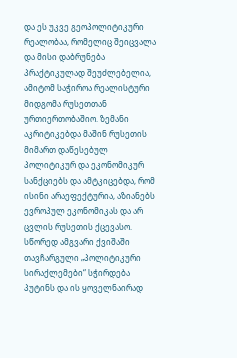და ეს უკვე გეოპოლიტიკური რეალობაა, რომელიც შეიცვალა და მისი დაბრუნება პრაქტიკულად შეუძლებელია, ამიტომ საჭიროა რეალისტური მიდგომა რუსეთთან ურთიერთობაშიო. ზემანი აკრიტიკებდა მაშინ რუსეთის მიმართ დაწესებულ პოლიტიკურ და ეკონომიკურ სანქციებს და ამტკიცებდა, რომ ისინი არაეფექტურია, აზიანებს ევროპულ ეკონომიკას და არ ცვლის რუსეთის ქცევასო. სწორედ ამგვარი ქვიშაში თავჩარგული „პოლიტიკური სირაქლემები“ სჭირდება პუტინს და ის ყოველნაირად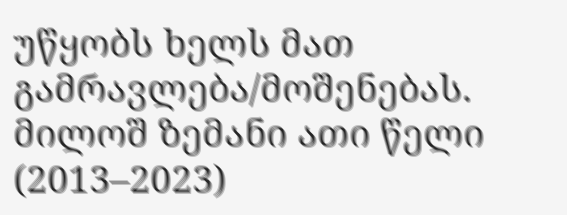უწყობს ხელს მათ გამრავლება/მოშენებას.
მილოშ ზემანი ათი წელი (2013–2023)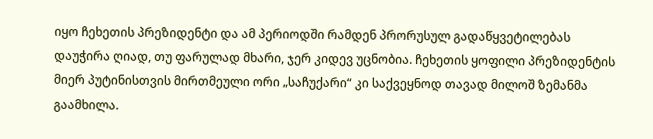იყო ჩეხეთის პრეზიდენტი და ამ პერიოდში რამდენ პრორუსულ გადაწყვეტილებას დაუჭირა ღიად, თუ ფარულად მხარი, ჯერ კიდევ უცნობია. ჩეხეთის ყოფილი პრეზიდენტის მიერ პუტინისთვის მირთმეული ორი „საჩუქარი“ კი საქვეყნოდ თავად მილოშ ზემანმა გაამხილა.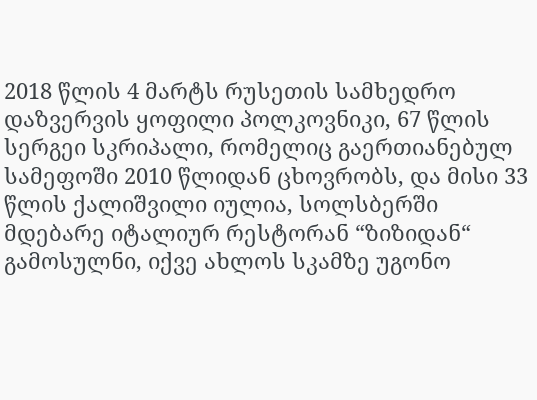2018 წლის 4 მარტს რუსეთის სამხედრო დაზვერვის ყოფილი პოლკოვნიკი, 67 წლის სერგეი სკრიპალი, რომელიც გაერთიანებულ სამეფოში 2010 წლიდან ცხოვრობს, და მისი 33 წლის ქალიშვილი იულია, სოლსბერში მდებარე იტალიურ რესტორან “ზიზიდან“ გამოსულნი, იქვე ახლოს სკამზე უგონო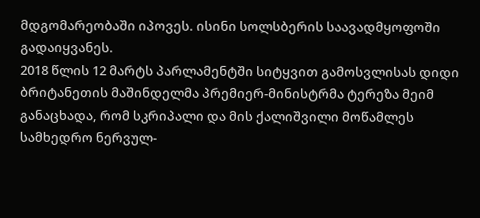მდგომარეობაში იპოვეს. ისინი სოლსბერის საავადმყოფოში გადაიყვანეს.
2018 წლის 12 მარტს პარლამენტში სიტყვით გამოსვლისას დიდი ბრიტანეთის მაშინდელმა პრემიერ-მინისტრმა ტერეზა მეიმ განაცხადა, რომ სკრიპალი და მის ქალიშვილი მოწამლეს სამხედრო ნერვულ-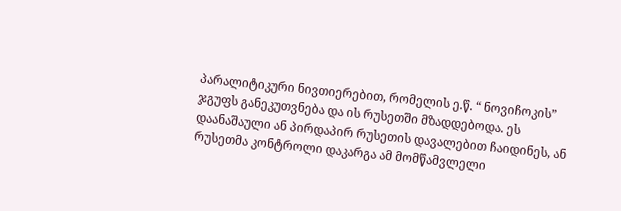პარალიტიკური ნივთიერებით, რომელის ე.წ. “ ნოვიჩოკის” ჯგუფს განეკუთვნება და ის რუსეთში მზადდებოდა. ეს დაანაშაული ან პირდაპირ რუსეთის დავალებით ჩაიდინეს, ან რუსეთმა კონტროლი დაკარგა ამ მომწამვლელი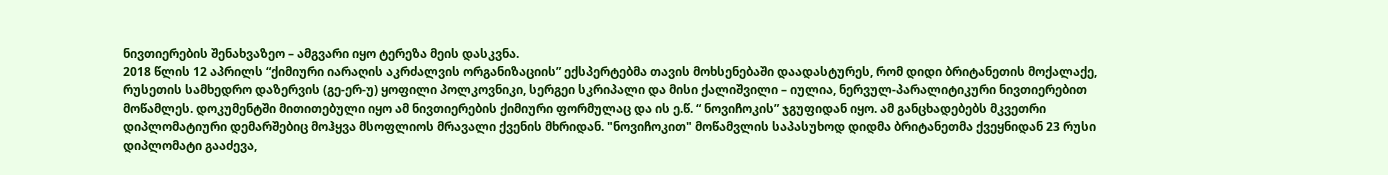ნივთიერების შენახვაზეო – ამგვარი იყო ტერეზა მეის დასკვნა.
2018 წლის 12 აპრილს “ქიმიური იარაღის აკრძალვის ორგანიზაციის” ექსპერტებმა თავის მოხსენებაში დაადასტურეს, რომ დიდი ბრიტანეთის მოქალაქე, რუსეთის სამხედრო დაზერვის (გე-ერ-უ) ყოფილი პოლკოვნიკი, სერგეი სკრიპალი და მისი ქალიშვილი – იულია, ნერვულ-პარალიტიკური ნივთიერებით მოწამლეს. დოკუმენტში მითითებული იყო ამ ნივთიერების ქიმიური ფორმულაც და ის ე.წ. “ ნოვიჩოკის” ჯგუფიდან იყო. ამ განცხადებებს მკვეთრი დიპლომატიური დემარშებიც მოჰყვა მსოფლიოს მრავალი ქვენის მხრიდან. "ნოვიჩოკით" მოწამვლის საპასუხოდ დიდმა ბრიტანეთმა ქვეყნიდან 23 რუსი დიპლომატი გააძევა,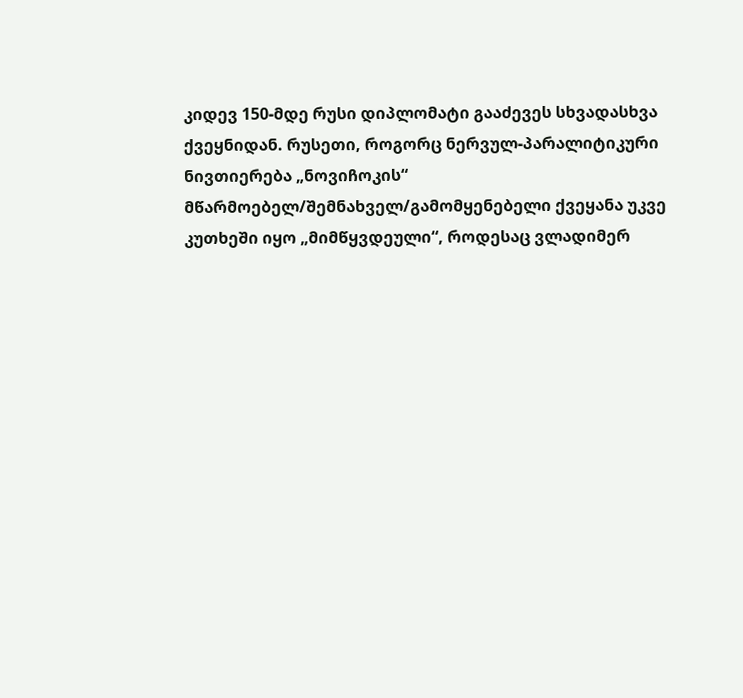კიდევ 150-მდე რუსი დიპლომატი გააძევეს სხვადასხვა ქვეყნიდან. რუსეთი, როგორც ნერვულ-პარალიტიკური ნივთიერება „ნოვიჩოკის“ მწარმოებელ/შემნახველ/გამომყენებელი ქვეყანა უკვე კუთხეში იყო „მიმწყვდეული“, როდესაც ვლადიმერ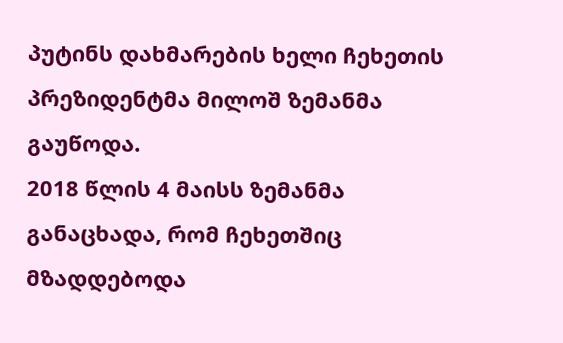პუტინს დახმარების ხელი ჩეხეთის პრეზიდენტმა მილოშ ზემანმა გაუწოდა.
2018 წლის 4 მაისს ზემანმა განაცხადა, რომ ჩეხეთშიც მზადდებოდა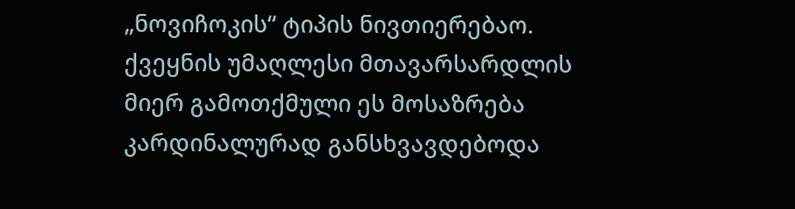„ნოვიჩოკის“ ტიპის ნივთიერებაო. ქვეყნის უმაღლესი მთავარსარდლის მიერ გამოთქმული ეს მოსაზრება კარდინალურად განსხვავდებოდა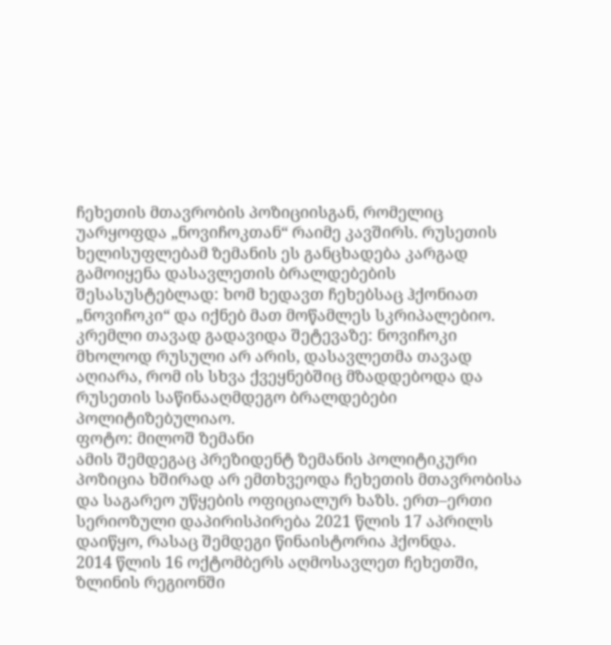ჩეხეთის მთავრობის პოზიციისგან, რომელიც უარყოფდა „ნოვიჩოკთან“ რაიმე კავშირს. რუსეთის ხელისუფლებამ ზემანის ეს განცხადება კარგად გამოიყენა დასავლეთის ბრალდებების შესასუსტებლად: ხომ ხედავთ ჩეხებსაც ჰქონიათ „ნოვიჩოკი“ და იქნებ მათ მოწამლეს სკრიპალებიო. კრემლი თავად გადავიდა შეტევაზე: ნოვიჩოკი მხოლოდ რუსული არ არის, დასავლეთმა თავად აღიარა, რომ ის სხვა ქვეყნებშიც მზადდებოდა და რუსეთის საწინააღმდეგო ბრალდებები პოლიტიზებულიაო.
ფოტო: მილოშ ზემანი
ამის შემდეგაც პრეზიდენტ ზემანის პოლიტიკური პოზიცია ხშირად არ ემთხვეოდა ჩეხეთის მთავრობისა და საგარეო უწყების ოფიციალურ ხაზს. ერთ–ერთი სერიოზული დაპირისპირება 2021 წლის 17 აპრილს დაიწყო, რასაც შემდეგი წინაისტორია ჰქონდა.
2014 წლის 16 ოქტომბერს აღმოსავლეთ ჩეხეთში, ზლინის რეგიონში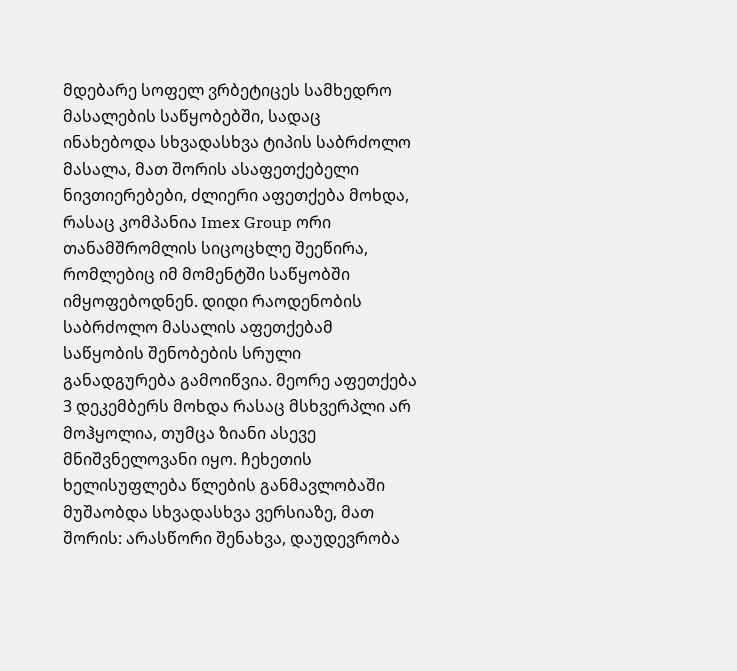მდებარე სოფელ ვრბეტიცეს სამხედრო მასალების საწყობებში, სადაც ინახებოდა სხვადასხვა ტიპის საბრძოლო მასალა, მათ შორის ასაფეთქებელი ნივთიერებები, ძლიერი აფეთქება მოხდა, რასაც კომპანია Imex Group ორი თანამშრომლის სიცოცხლე შეეწირა, რომლებიც იმ მომენტში საწყობში იმყოფებოდნენ. დიდი რაოდენობის საბრძოლო მასალის აფეთქებამ საწყობის შენობების სრული განადგურება გამოიწვია. მეორე აფეთქება 3 დეკემბერს მოხდა რასაც მსხვერპლი არ მოჰყოლია, თუმცა ზიანი ასევე მნიშვნელოვანი იყო. ჩეხეთის ხელისუფლება წლების განმავლობაში მუშაობდა სხვადასხვა ვერსიაზე, მათ შორის: არასწორი შენახვა, დაუდევრობა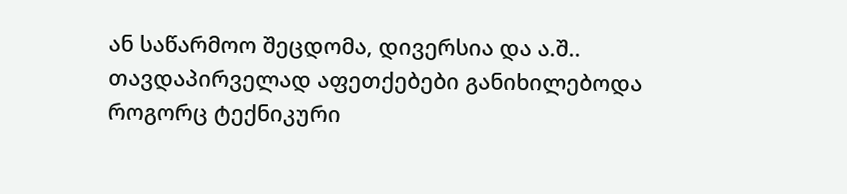ან საწარმოო შეცდომა, დივერსია და ა.შ..
თავდაპირველად აფეთქებები განიხილებოდა როგორც ტექნიკური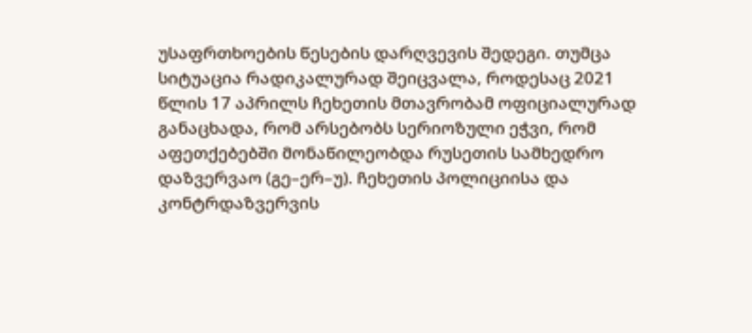უსაფრთხოების წესების დარღვევის შედეგი. თუმცა სიტუაცია რადიკალურად შეიცვალა, როდესაც 2021 წლის 17 აპრილს ჩეხეთის მთავრობამ ოფიციალურად განაცხადა, რომ არსებობს სერიოზული ეჭვი, რომ აფეთქებებში მონაწილეობდა რუსეთის სამხედრო დაზვერვაო (გე–ერ–უ). ჩეხეთის პოლიციისა და კონტრდაზვერვის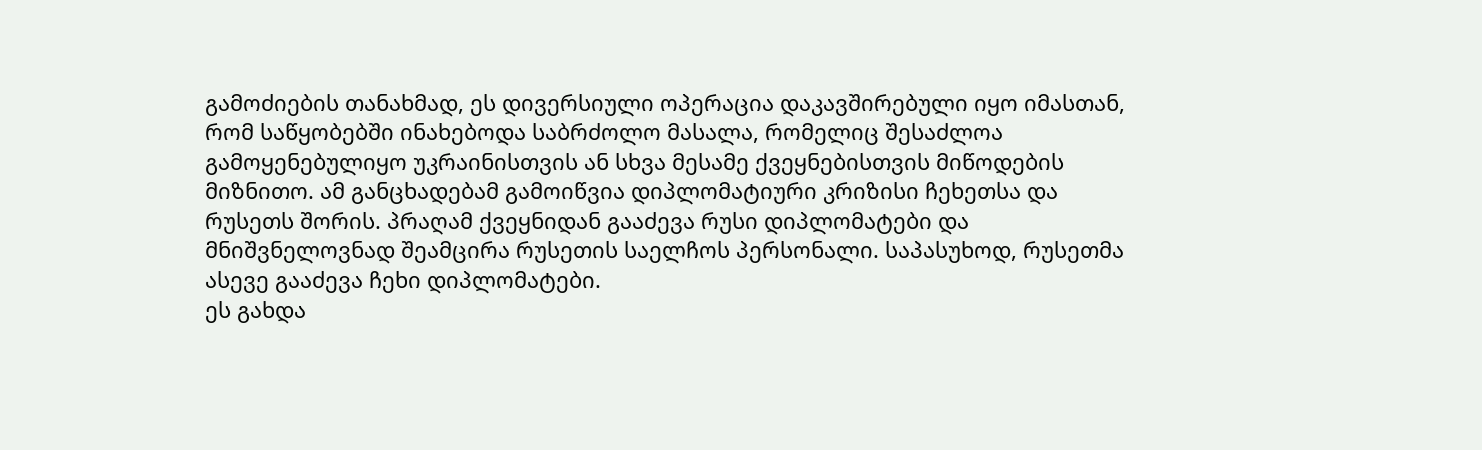გამოძიების თანახმად, ეს დივერსიული ოპერაცია დაკავშირებული იყო იმასთან, რომ საწყობებში ინახებოდა საბრძოლო მასალა, რომელიც შესაძლოა გამოყენებულიყო უკრაინისთვის ან სხვა მესამე ქვეყნებისთვის მიწოდების მიზნითო. ამ განცხადებამ გამოიწვია დიპლომატიური კრიზისი ჩეხეთსა და რუსეთს შორის. პრაღამ ქვეყნიდან გააძევა რუსი დიპლომატები და მნიშვნელოვნად შეამცირა რუსეთის საელჩოს პერსონალი. საპასუხოდ, რუსეთმა ასევე გააძევა ჩეხი დიპლომატები.
ეს გახდა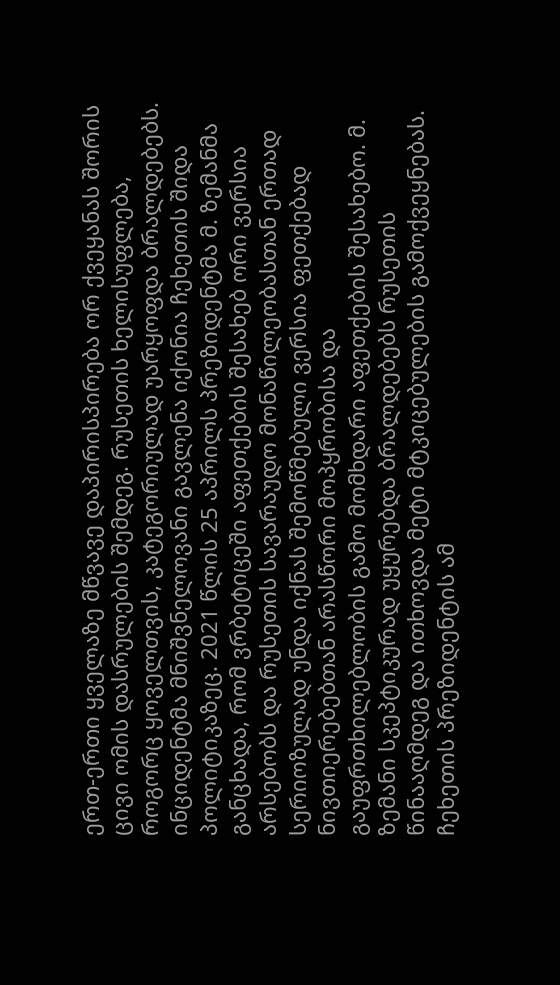ერთ-ერთი ყველაზე მწვავე დაპირისპირება ორ ქვეყანას შორის ცივი ომის დასრულების შემდეგ. რუსეთის ხელისუფლება, როგორც ყოველთვის, კატეგორიულად უარყოფდა ბრალდებებს. ინციდენტმა მნიშვნელოვანი გავლენა იქონია ჩეხეთის შიდა პოლიტიკაზეც. 2021 წლის 25 აპრილს პრეზიდენტმა მ. ზემანმა განცხადა, რომ ვრბეტიცეში აფეთქების შესახებ ორი ვერსია არსებობს და რუსეთის სავარაუდო მონაწილეობასთან ერთად სერიოზულად უნდა იქნას შემოწმებული ვერსია ფეთქებად ნივთიერებებთან არასწორი მოპყრობისა და გაუფრთხილებლობის გამო მომხდარი აფეთქების შესახებო. მ. ზემანი სკეპტიკურად უყურებდა ბრალდებებს რუსეთის წინააღმდეგ და ითხოვდა მეტი მტკიცებულების გამოქვეყნებას. ჩეხეთის პრეზიდენტის ამ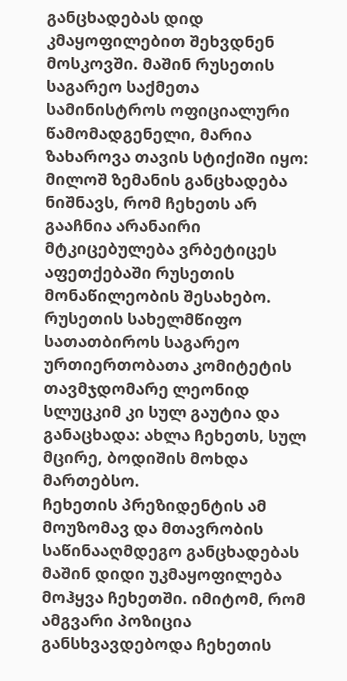განცხადებას დიდ კმაყოფილებით შეხვდნენ მოსკოვში. მაშინ რუსეთის საგარეო საქმეთა სამინისტროს ოფიციალური წამომადგენელი, მარია ზახაროვა თავის სტიქიში იყო: მილოშ ზემანის განცხადება ნიშნავს, რომ ჩეხეთს არ გააჩნია არანაირი მტკიცებულება ვრბეტიცეს აფეთქებაში რუსეთის მონაწილეობის შესახებო. რუსეთის სახელმწიფო სათათბიროს საგარეო ურთიერთობათა კომიტეტის თავმჯდომარე ლეონიდ სლუცკიმ კი სულ გაუტია და განაცხადა: ახლა ჩეხეთს, სულ მცირე, ბოდიშის მოხდა მართებსო.
ჩეხეთის პრეზიდენტის ამ მოუზომავ და მთავრობის საწინააღმდეგო განცხადებას მაშინ დიდი უკმაყოფილება მოჰყვა ჩეხეთში. იმიტომ, რომ ამგვარი პოზიცია განსხვავდებოდა ჩეხეთის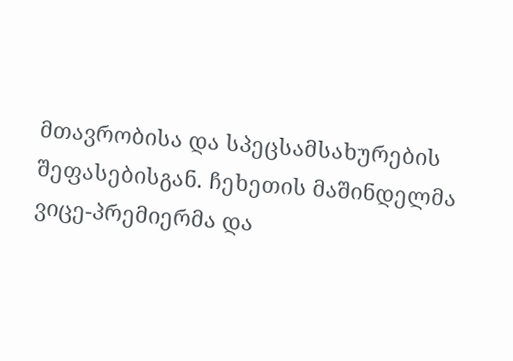მთავრობისა და სპეცსამსახურების შეფასებისგან. ჩეხეთის მაშინდელმა ვიცე-პრემიერმა და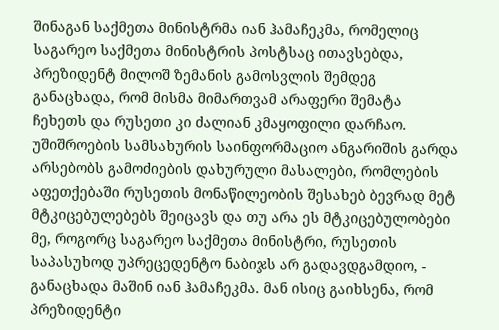შინაგან საქმეთა მინისტრმა იან ჰამაჩეკმა, რომელიც საგარეო საქმეთა მინისტრის პოსტსაც ითავსებდა, პრეზიდენტ მილოშ ზემანის გამოსვლის შემდეგ განაცხადა, რომ მისმა მიმართვამ არაფერი შემატა ჩეხეთს და რუსეთი კი ძალიან კმაყოფილი დარჩაო. უშიშროების სამსახურის საინფორმაციო ანგარიშის გარდა არსებობს გამოძიების დახურული მასალები, რომლების აფეთქებაში რუსეთის მონაწილეობის შესახებ ბევრად მეტ მტკიცებულებებს შეიცავს და თუ არა ეს მტკიცებულობები მე, როგორც საგარეო საქმეთა მინისტრი, რუსეთის საპასუხოდ უპრეცედენტო ნაბიჯს არ გადავდგამდიო, - განაცხადა მაშინ იან ჰამაჩეკმა. მან ისიც გაიხსენა, რომ პრეზიდენტი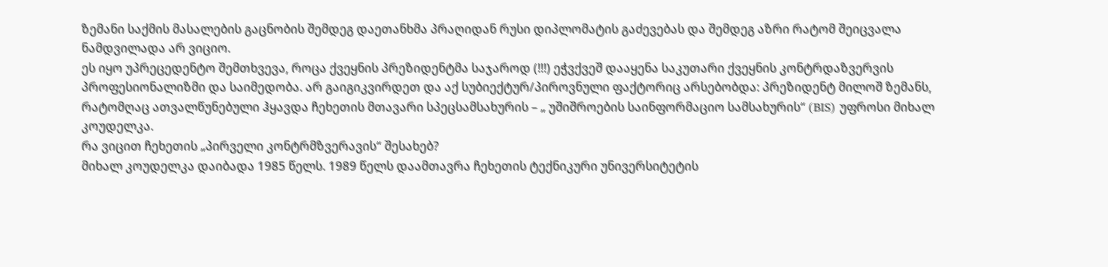ზემანი საქმის მასალების გაცნობის შემდეგ დაეთანხმა პრაღიდან რუსი დიპლომატის გაძევებას და შემდეგ აზრი რატომ შეიცვალა ნამდვილადა არ ვიციო.
ეს იყო უპრეცედენტო შემთხვევა, როცა ქვეყნის პრეზიდენტმა საჯაროდ (!!!) ეჭვქვეშ დააყენა საკუთარი ქვეყნის კონტრდაზვერვის პროფესიონალიზმი და საიმედობა. არ გაიგიკვირდეთ და აქ სუბიექტურ/პიროვნული ფაქტორიც არსებობდა: პრეზიდენტ მილოშ ზემანს, რატომღაც ათვალწუნებული ჰყავდა ჩეხეთის მთავარი სპეცსამსახურის – „ უშიშროების საინფორმაციო სამსახურის“ (BIS) უფროსი მიხალ კოუდელკა.
რა ვიცით ჩეხეთის „პირველი კონტრმზვერავის“ შესახებ?
მიხალ კოუდელკა დაიბადა 1985 წელს. 1989 წელს დაამთავრა ჩეხეთის ტექნიკური უნივერსიტეტის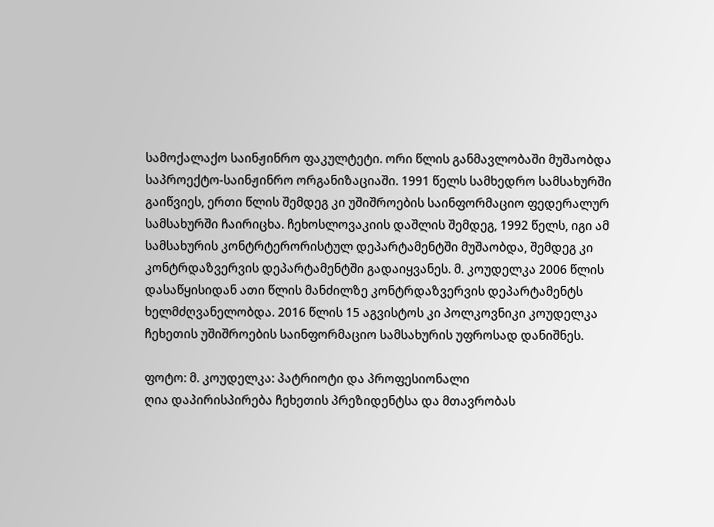სამოქალაქო საინჟინრო ფაკულტეტი. ორი წლის განმავლობაში მუშაობდა საპროექტო-საინჟინრო ორგანიზაციაში. 1991 წელს სამხედრო სამსახურში გაიწვიეს, ერთი წლის შემდეგ კი უშიშროების საინფორმაციო ფედერალურ სამსახურში ჩაირიცხა. ჩეხოსლოვაკიის დაშლის შემდეგ, 1992 წელს, იგი ამ სამსახურის კონტრტერორისტულ დეპარტამენტში მუშაობდა, შემდეგ კი კონტრდაზვერვის დეპარტამენტში გადაიყვანეს. მ. კოუდელკა 2006 წლის დასაწყისიდან ათი წლის მანძილზე კონტრდაზვერვის დეპარტამენტს ხელმძღვანელობდა. 2016 წლის 15 აგვისტოს კი პოლკოვნიკი კოუდელკა ჩეხეთის უშიშროების საინფორმაციო სამსახურის უფროსად დანიშნეს.

ფოტო: მ. კოუდელკა: პატრიოტი და პროფესიონალი
ღია დაპირისპირება ჩეხეთის პრეზიდენტსა და მთავრობას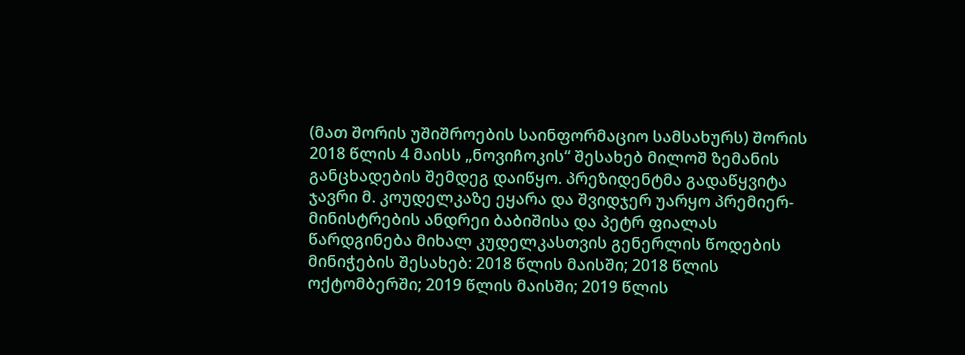(მათ შორის უშიშროების საინფორმაციო სამსახურს) შორის 2018 წლის 4 მაისს „ნოვიჩოკის“ შესახებ მილოშ ზემანის განცხადების შემდეგ დაიწყო. პრეზიდენტმა გადაწყვიტა ჯავრი მ. კოუდელკაზე ეყარა და შვიდჯერ უარყო პრემიერ-მინისტრების ანდრეი ბაბიშისა და პეტრ ფიალას წარდგინება მიხალ კუდელკასთვის გენერლის წოდების მინიჭების შესახებ: 2018 წლის მაისში; 2018 წლის ოქტომბერში; 2019 წლის მაისში; 2019 წლის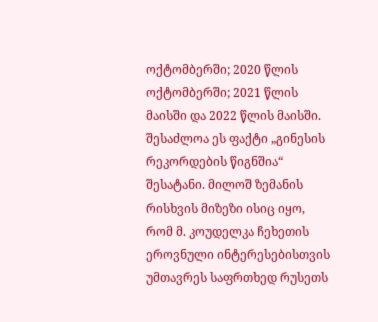ოქტომბერში; 2020 წლის ოქტომბერში; 2021 წლის მაისში და 2022 წლის მაისში. შესაძლოა ეს ფაქტი „გინესის რეკორდების წიგნშია“ შესატანი. მილოშ ზემანის რისხვის მიზეზი ისიც იყო, რომ მ. კოუდელკა ჩეხეთის ეროვნული ინტერესებისთვის უმთავრეს საფრთხედ რუსეთს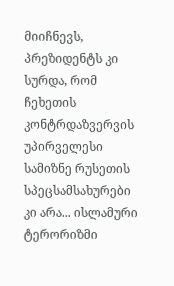მიიჩნევს, პრეზიდენტს კი სურდა, რომ ჩეხეთის კონტრდაზვერვის უპირველესი სამიზნე რუსეთის სპეცსამსახურები კი არა... ისლამური ტერორიზმი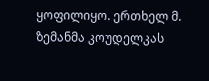ყოფილიყო. ერთხელ მ. ზემანმა კოუდელკას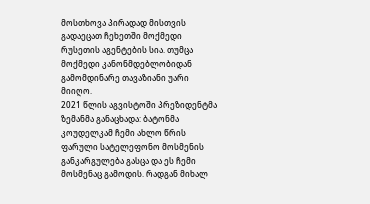მოსთხოვა პირადად მისთვის გადაეცათ ჩეხეთში მოქმედი რუსეთის აგენტების სია. თუმცა მოქმედი კანონმდებლობიდან გამომდინარე თავაზიანი უარი მიიღო.
2021 წლის აგვისტოში პრეზიდენტმა ზემანმა განაცხადა: ბატონმა კოუდელკამ ჩემი ახლო წრის ფარული სატელეფონო მოსმენის განკარგულება გასცა და ეს ჩემი მოსმენაც გამოდის. რადგან მიხალ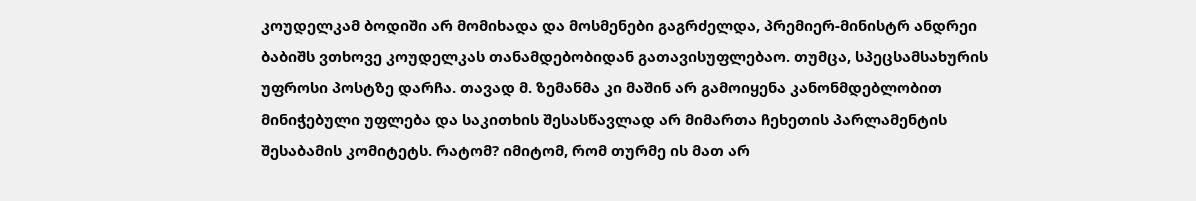კოუდელკამ ბოდიში არ მომიხადა და მოსმენები გაგრძელდა, პრემიერ-მინისტრ ანდრეი ბაბიშს ვთხოვე კოუდელკას თანამდებობიდან გათავისუფლებაო. თუმცა, სპეცსამსახურის უფროსი პოსტზე დარჩა. თავად მ. ზემანმა კი მაშინ არ გამოიყენა კანონმდებლობით მინიჭებული უფლება და საკითხის შესასწავლად არ მიმართა ჩეხეთის პარლამენტის შესაბამის კომიტეტს. რატომ? იმიტომ, რომ თურმე ის მათ არ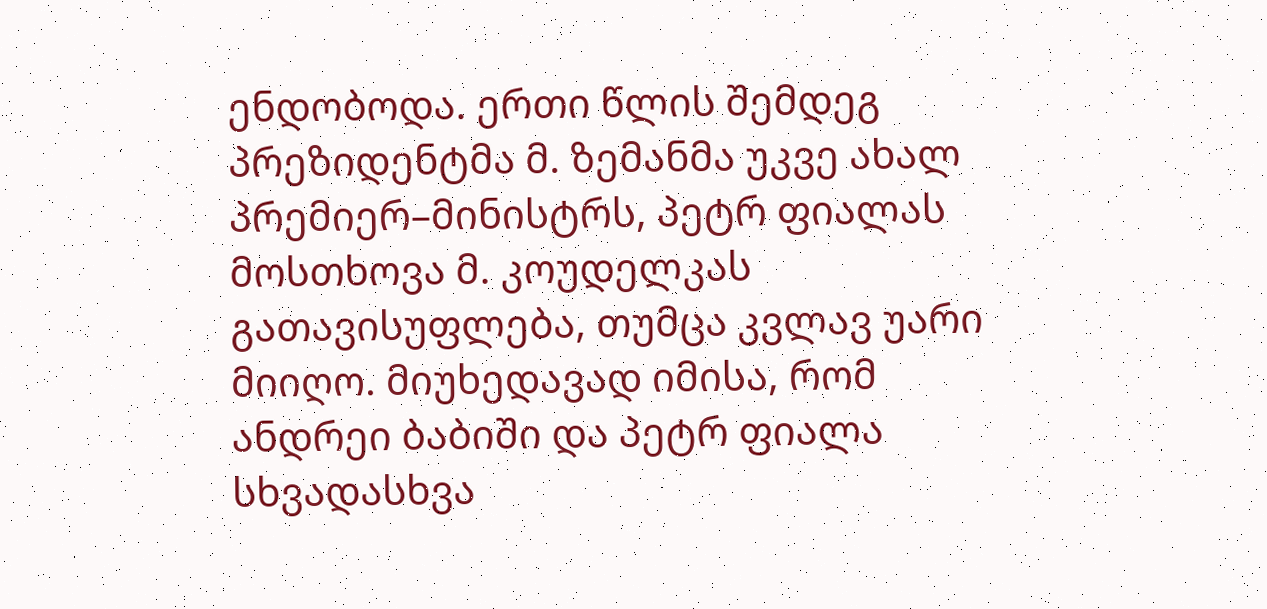ენდობოდა. ერთი წლის შემდეგ პრეზიდენტმა მ. ზემანმა უკვე ახალ პრემიერ–მინისტრს, პეტრ ფიალას მოსთხოვა მ. კოუდელკას გათავისუფლება, თუმცა კვლავ უარი მიიღო. მიუხედავად იმისა, რომ ანდრეი ბაბიში და პეტრ ფიალა სხვადასხვა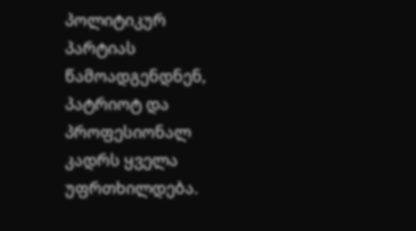პოლიტიკურ პარტიას წამოადგენდნენ, პატრიოტ და პროფესიონალ კადრს ყველა უფრთხილდება.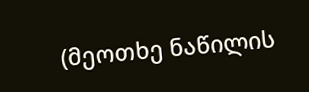(მეოთხე ნაწილის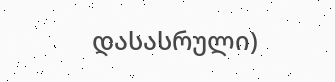დასასრული)